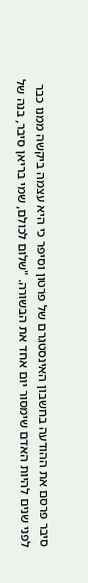סיבר פרסם את ההודעה בחשבון האינסטגרם של פרטון וסיפר כי היא עצמה ביקשה ממנו כבר לפני שנים להיות האדם שימסור יום אחד את הבשורה. "שלום לכולם, שמי בריאן סיבר, בנה של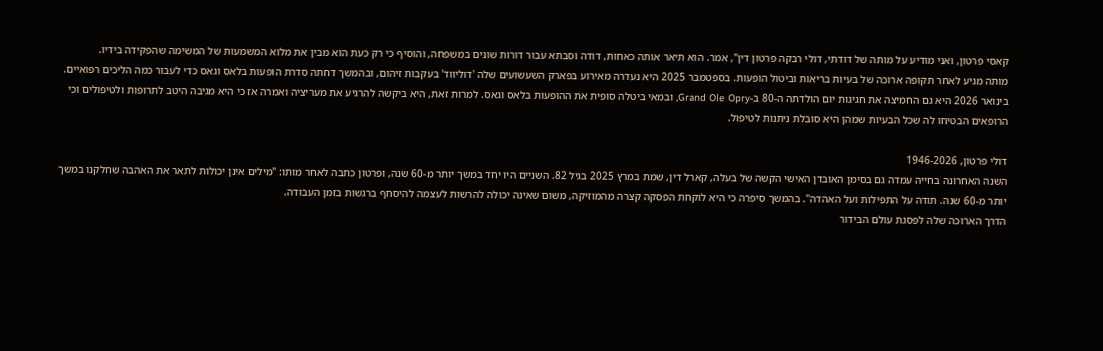קאסי פרטון, ואני מודיע על מותה של דודתי, דולי רבקה פרטון דין", אמר. הוא תיאר אותה כאחות, דודה וסבתא עבור דורות שונים במשפחה, והוסיף כי רק כעת הוא מבין את מלוא המשמעות של המשימה שהפקידה בידיו.
מותה מגיע לאחר תקופה ארוכה של בעיות בריאות וביטול הופעות. בספטמבר 2025 היא נעדרה מאירוע בפארק השעשועים שלה 'דוליווד' בעקבות זיהום, ובהמשך דחתה סדרת הופעות בלאס וגאס כדי לעבור כמה הליכים רפואיים. בינואר 2026 היא גם החמיצה את חגיגות יום הולדתה ה-80 ב-Grand Ole Opry, ובמאי ביטלה סופית את ההופעות בלאס וגאס. למרות זאת, היא ביקשה להרגיע את מעריציה ואמרה אז כי היא מגיבה היטב לתרופות ולטיפולים וכי הרופאים הבטיחו לה שכל הבעיות שמהן היא סובלת ניתנות לטיפול.

דולי פרטון, 1946-2026
השנה האחרונה בחייה עמדה גם בסימן האובדן האישי הקשה של בעלה, קארל דין, שמת במרץ 2025 בגיל 82. השניים היו יחד במשך יותר מ-60 שנה, ופרטון כתבה לאחר מותו: "מילים אינן יכולות לתאר את האהבה שחלקנו במשך יותר מ-60 שנה. תודה על התפילות ועל האהדה". בהמשך סיפרה כי היא לוקחת הפסקה קצרה מהמוזיקה, משום שאינה יכולה להרשות לעצמה להיסחף ברגשות בזמן העבודה.
הדרך הארוכה שלה לפסגת עולם הבידור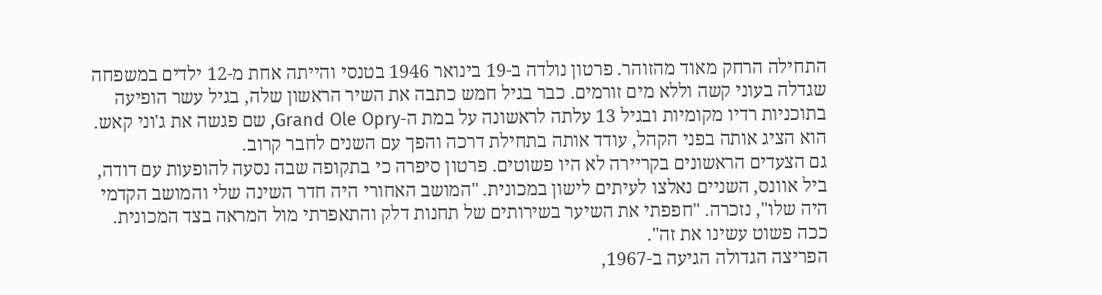התחילה הרחק מאוד מהזוהר. פרטון נולדה ב-19 בינואר 1946 בטנסי והייתה אחת מ-12 ילדים במשפחה שגדלה בעוני קשה וללא מים זורמים. כבר בגיל חמש כתבה את השיר הראשון שלה, בגיל עשר הופיעה בתוכניות רדיו מקומיות ובגיל 13 עלתה לראשונה על במת ה-Grand Ole Opry, שם פגשה את ג'וני קאש. הוא הציג אותה בפני הקהל, עודד אותה בתחילת דרכה והפך עם השנים לחבר קרוב.
גם הצעדים הראשונים בקריירה לא היו פשוטים. פרטון סיפרה כי בתקופה שבה נסעה להופעות עם דודה, ביל אוונס, השניים נאלצו לעיתים לישון במכונית. "המושב האחורי היה חדר השינה שלי והמושב הקדמי היה שלו", נזכרה. "חפפתי את השיער בשירותים של תחנות דלק והתאפרתי מול המראה בצד המכונית. ככה פשוט עשינו את זה".
הפריצה הגדולה הגיעה ב-1967,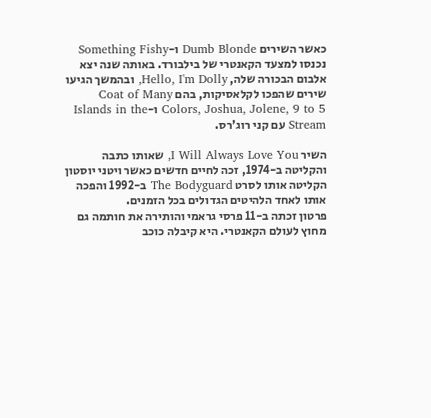כאשר השירים Dumb Blonde ו-Something Fishy נכנסו למצעד הקאנטרי של בילבורד. באותה שנה יצא אלבום הבכורה שלה, Hello, I'm Dolly, ובהמשך הגיעו שירים שהפכו לקלאסיקות, בהם Coat of Many Colors, Joshua, Jolene, 9 to 5 ו-Islands in the Stream עם קני רוג'רס.

השיר I Will Always Love You, שאותו כתבה והקליטה ב-1974, זכה לחיים חדשים כאשר ויטני יוסטון הקליטה אותו לסרט The Bodyguard ב-1992 והפכה אותו לאחד הלהיטים הגדולים בכל הזמנים.
פרטון זכתה ב-11 פרסי גראמי והותירה את חותמה גם מחוץ לעולם הקאנטרי. היא קיבלה כוכב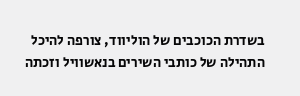בשדרת הכוכבים של הוליווד, צורפה להיכל התהילה של כותבי השירים בנאשוויל וזכתה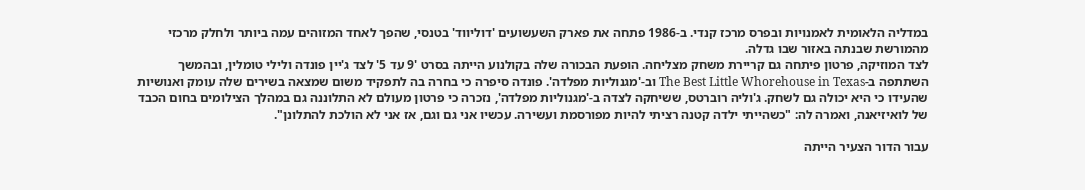במדליה הלאומית לאמנויות ובפרס מרכז קנדי. ב-1986 פתחה את פארק השעשועים 'דוליווד' בטנסי, שהפך לאחד המזוהים עמה ביותר ולחלק מרכזי מהמורשת שבנתה באזור שבו גדלה.
לצד המוזיקה, פרטון פיתחה גם קריירת משחק מצליחה. הופעת הבכורה שלה בקולנוע הייתה בסרט '9 עד 5' לצד ג'יין פונדה ולילי טומלין, ובהמשך השתתפה ב-The Best Little Whorehouse in Texas וב-'מגנוליות מפלדה'. פונדה סיפרה כי בחרה בה לתפקיד משום שמצאה בשירים שלה עומק ואנושיות שהעידו כי היא יכולה גם לשחק. ג'וליה רוברטס, ששיחקה לצדה ב-'מגנוליות מפלדה', נזכרה כי פרטון מעולם לא התלוננה גם במהלך הצילומים בחום הכבד של לואיזיאנה, ואמרה לה: "כשהייתי ילדה קטנה רציתי להיות מפורסמת ועשירה. עכשיו אני גם וגם, אז אני לא הולכת להתלונן".

עבור הדור הצעיר הייתה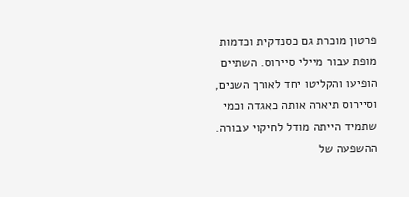פרטון מוכרת גם כסנדקית וכדמות מופת עבור מיילי סיירוס. השתיים הופיעו והקליטו יחד לאורך השנים, וסיירוס תיארה אותה כאגדה וכמי שתמיד הייתה מודל לחיקוי עבורה. ההשפעה של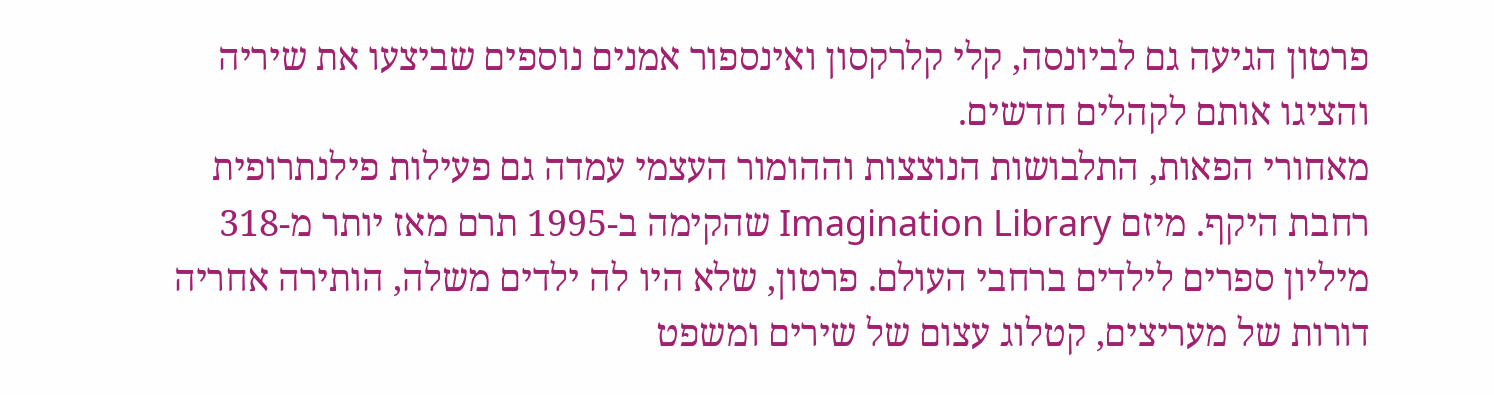פרטון הגיעה גם לביונסה, קלי קלרקסון ואינספור אמנים נוספים שביצעו את שיריה והציגו אותם לקהלים חדשים.
מאחורי הפאות, התלבושות הנוצצות וההומור העצמי עמדה גם פעילות פילנתרופית רחבת היקף. מיזם Imagination Library שהקימה ב-1995 תרם מאז יותר מ-318 מיליון ספרים לילדים ברחבי העולם. פרטון, שלא היו לה ילדים משלה, הותירה אחריה דורות של מעריצים, קטלוג עצום של שירים ומשפט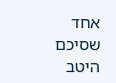אחד שסיכם היטב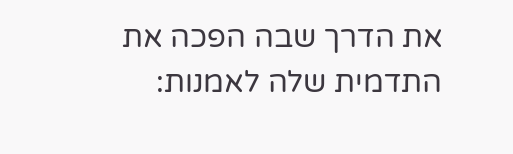את הדרך שבה הפכה את התדמית שלה לאמנות: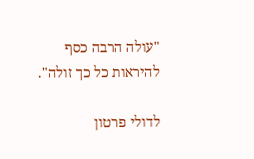"עולה הרבה כסף להיראות כל כך זולה".

לדולי פרטון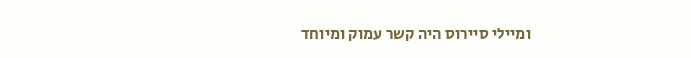ומיילי סיירוס היה קשר עמוק ומיוחד